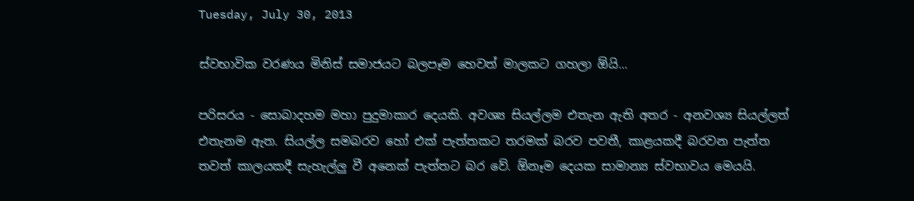Tuesday, July 30, 2013

ස්වභාවික වරණය මිනිස් සමාජයට බලපෑම හෙවත් මාලකට ගහලා ඕයි...

පරිසරය - සොබාදහම මහා පුදුමාකාර දෙයකි. අවශ්‍ය සියල්ලම එතැන ඇති අතර - අනවශ්‍ය සියල්ලත් එතැනම ඇත. සියල්ල සමබරව හෝ එක් පැත්තකට තරමක් බරව පවතී, කාළයකදී බරවන පැත්ත තවත් කාලයකදී සැහැල්ලු වී අනෙක් පැත්තට බර වේ. ඕනෑම දෙයක සාමාන්‍ය ස්වභාවය මෙයයි.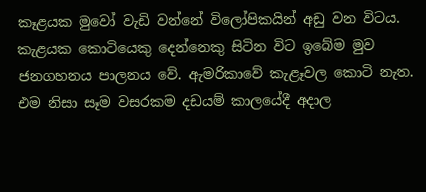කෑළයක මුවෝ වැඩි වන්නේ විලෝපිකයින් අඩු වන විටය. කැළයක කොටියෙකු දෙන්නෙකු සිටින විට ඉබේම මුව ජනගහනය පාලනය වේ. ඇමරිකාවේ කැළෑවල කොටි නැත. එම නිසා සෑම වසරකම දඩයම් කාලයේදී අදාල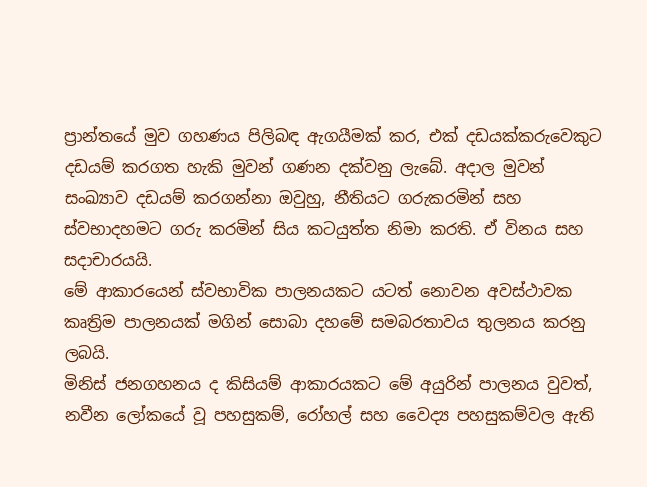ප්‍රාන්තයේ මුව ගහණය පිලිබඳ ඇගයීමක් කර, එක් දඩයක්කරුවෙකුට දඩයම් කරගත හැකි මුවන් ගණන දක්වනු ලැබේ. අදාල මුවන් සංඛ්‍යාව දඩයම් කරගන්නා ඔවුහු, නීතියට ගරුකරමින් සහ ස්වභාදහමට ගරු කරමින් සිය කටයුත්ත නිමා කරති. ඒ විනය සහ සදාචාරයයි.
මේ ආකාරයෙන් ස්වභාවික පාලනයකට යටත් නොවන අවස්ථාවක කෘත්‍රිම පාලනයක් මගින් සොබා දහමේ සමබරතාවය තුලනය කරනු ලබයි.
මිනිස් ජනගහනය ද කිසියම් ආකාරයකට මේ අයුරින් පාලනය වුවත්, නවීන ලෝකයේ වූ පහසුකම්, රෝහල් සහ වෛද්‍ය පහසුකම්වල ඇති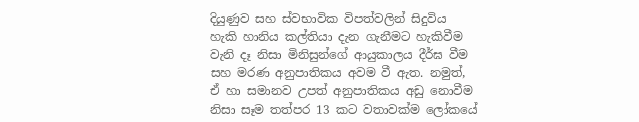දියුණුව සහ ස්වභාවික විපත්වලින් සිදුවිය හැකි හානිය කල්තියා දැන ගැනීමට හැකිවීම වැනි දෑ නිසා මිනිසුන්ගේ ආයුකාලය දීර්ඝ වීම සහ මරණ අනුපාතිකය අවම වී ඇත. නමුත්, ඒ හා සමානව උපත් අනුපාතිකය අඩු නොවීම නිසා සෑම තත්පර 13 කට වතාවක්ම ලෝකයේ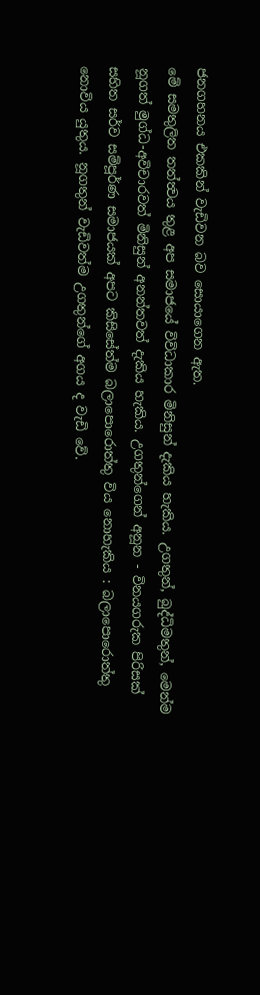ජනගහනය එකකින් වැඩිවන බව සොයාගෙන ඇත.
මේ සමතුලිත තත්ත්‍වය තුළ අප සමාජයේ විවිධාකාර මිනිසුන් දැකිය හැකිය. උගතුන්, බුද්ධිමතුන්, මෙන්ම නූගත් මුග්ධ-අවිචාරවත් මිනිසුන් අනන්තවත් දැකිය හැකිය. උගතුන්ගෙන් අනූන - විනයගරුක පිරිසක් සහිත සර්ව සම්පූර්ණ සමාජයක් අපට කිසිසේත්ම බලාපොරොත්තු විය නොහැකිය : බලාපොරොත්තු නොවිය යුතුය. නූගතුන් වැඩිවත්ම උගතුන්ගේ අගය ද වැඩි වේ.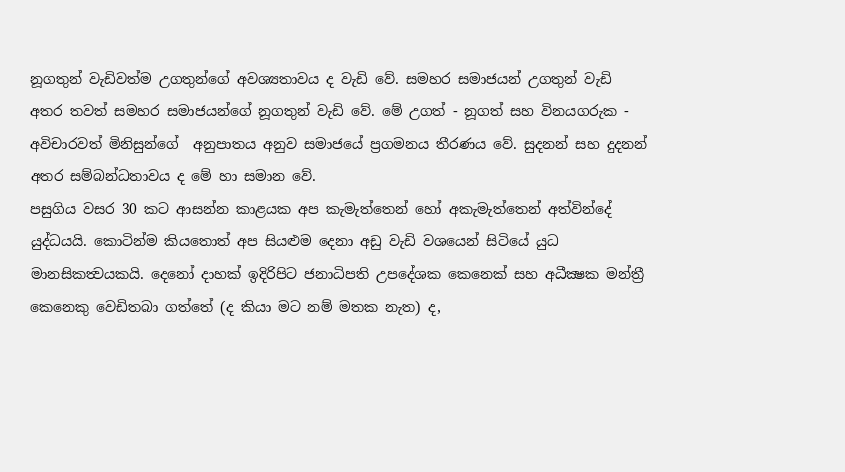නූගතුන් වැඩිවත්ම උගතුන්ගේ අවශ්‍යතාවය ද වැඩි වේ. සමහර සමාජයන් උගතුන් වැඩි අතර තවත් සමහර සමාජයන්ගේ නූගතුන් වැඩි වේ. මේ උගත් - නූගත් සහ විනයගරුක - අවිචාරවත් මිනිසුන්ගේ  අනුපාතය අනුව සමාජයේ ප්‍රගමනය තීරණය වේ. සුදනන් සහ දුදනන් අතර සම්බන්ධතාවය ද මේ හා සමාන වේ.
පසුගිය වසර 30 කට ආසන්න කාළයක අප කැමැත්තෙන් හෝ අකැමැත්තෙන් අත්වින්දේ යුද්ධයයි. කොටින්ම කියතොත් අප සියළුම දෙනා අඩු වැඩි වශයෙන් සිටියේ යුධ මානසිකත්‍වයකයි. දෙනෝ දාහක් ඉදිරිපිට ජනාධිපති උපදේශක කෙනෙක් සහ අධීක්‍ෂක මන්ත්‍රී කෙනෙකු වෙඩිතබා ගත්තේ (ද කියා මට නම් මතක නැත) ද,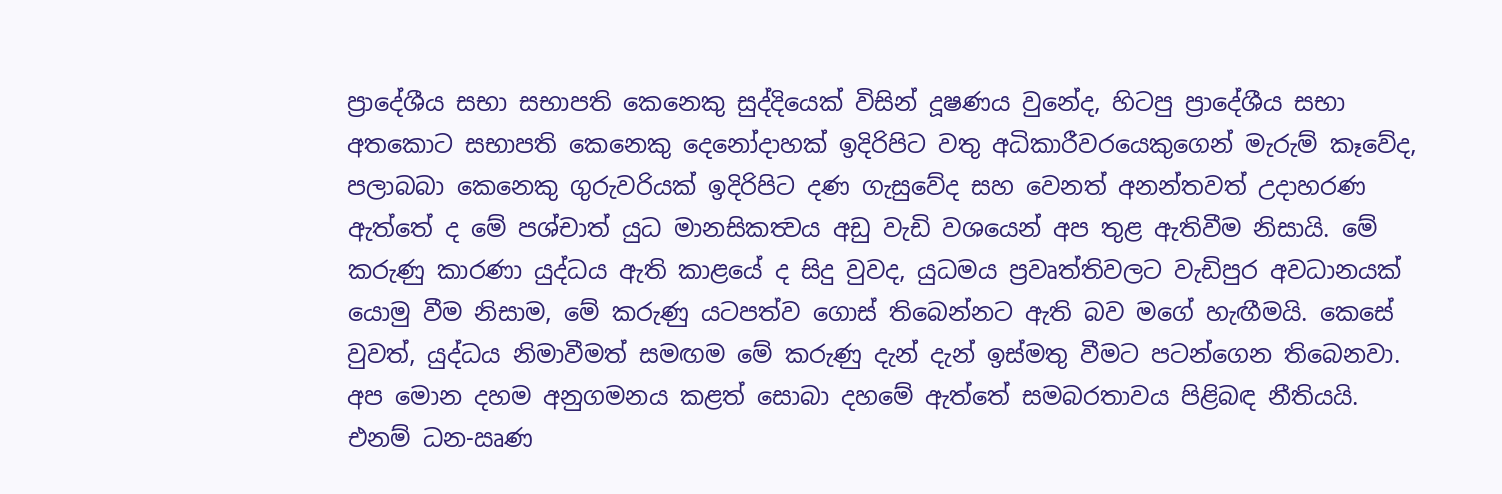ප්‍රාදේශීය සභා සභාපති කෙනෙකු සුද්දියෙක් විසින් දූෂණය වුනේද, හිටපු ප්‍රාදේශීය සභා අතකොට සභාපති කෙනෙකු දෙනෝදාහක් ඉදිරිපිට වතු අධිකාරීවරයෙකුගෙන් මැරුම් කෑවේද, පලාබබා කෙනෙකු ගුරුවරියක් ඉදිරිපිට දණ ගැසුවේද සහ වෙනත් අනන්තවත් උදාහරණ ඇත්තේ ද මේ පශ්චාත් යුධ මානසිකත්‍වය අඩු වැඩි වශයෙන් අප තුළ ඇතිවීම නිසායි. මේ කරුණු කාරණා යුද්ධය ඇති කාළයේ ද සිදු වුවද, යුධමය ප්‍රවෘත්තිවලට වැඩිපුර අවධානයක් යොමු වීම නිසාම, මේ කරුණු යටපත්ව ගොස් තිබෙන්නට ඇති බව මගේ හැඟීමයි. කෙසේ වුවත්, යුද්ධය නිමාවීමත් සමඟම මේ කරුණු දැන් දැන් ඉස්මතු වීමට පටන්ගෙන තිබෙනවා.
අප මොන දහම අනුගමනය කළත් සොබා දහමේ ඇත්තේ සමබරතාවය පිළිබඳ නීතියයි. එනම් ධන-ඍණ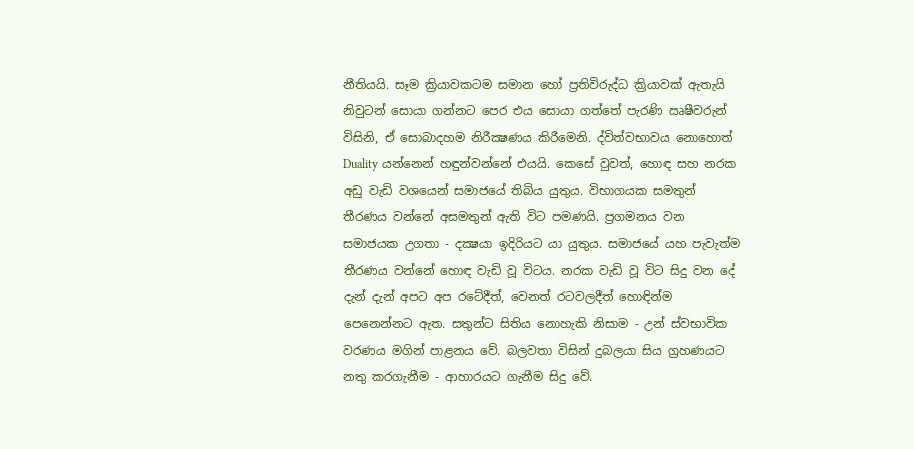නීතියයි. සෑම ක්‍රියාවකටම සමාන හෝ ප්‍රතිවිරුද්ධ ක්‍රියාවක් ඇතැයි නිවුටන් සොයා ගන්නට පෙර එය සොයා ගත්තේ පැරණි ඍෂීවරුන් විසිනි, ඒ සොබාදහම නිරීක්‍ෂණය කිරීමෙනි. ද්විත්වභාවය නොහොත් Duality යන්නෙන් හඳුන්වන්නේ එයයි. කෙසේ වුවත්, හොඳ සහ නරක අඩු වැඩි වශයෙන් සමාජයේ තිබිය යුතුය. විභාගයක සමතුන් තීරණය වන්නේ අසමතුන් ඇති විට පමණයි. ප්‍රගමනය වන සමාජයක උගතා - දක්‍ෂයා ඉදිරියට යා යුතුය. සමාජයේ යහ පැවැත්ම තීරණය වන්නේ හොඳ වැඩි වූ විටය. නරක වැඩි වූ විට සිදු වන දේ දැන් දැන් අපට අප රටේදීත්, වෙනත් රටවලදීත් හොඳින්ම පෙනෙන්නට ඇත. සතුන්ට සිතිය නොහැකි නිසාම - උන් ස්වභාවික වරණය මගින් පාළනය වේ. බලවතා විසින් දුබලයා සිය ග්‍රහණයට නතු කරගැනීම - ආහාරයට ගැනීම සිදු වේ.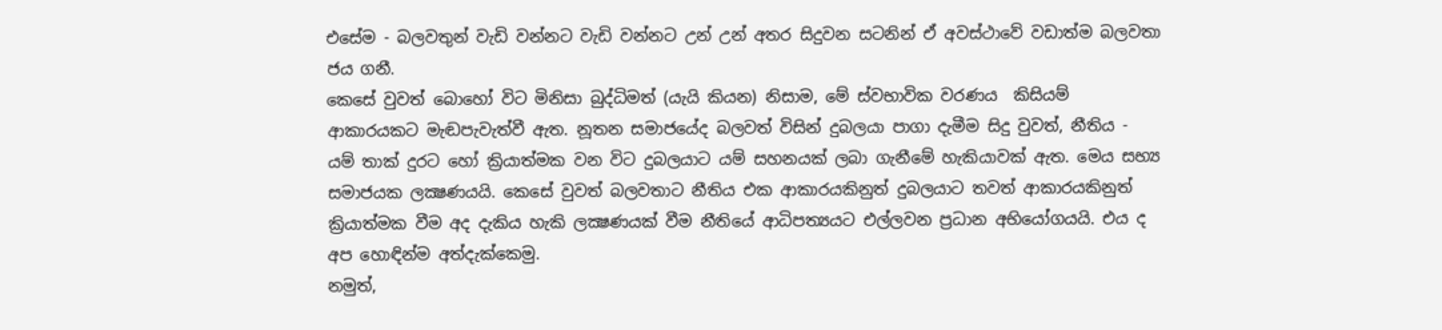එසේම - බලවතුන් වැඩි වන්නට වැඩි වන්නට උන් උන් අතර සිදුවන සටනින් ඒ අවස්ථාවේ වඩාත්ම බලවතා ජය ගනී.
කෙසේ වුවත් බොහෝ විට මිනිසා බුද්ධිමත් (යැයි කියන) නිසාම, මේ ස්වභාවික වරණය  කිසියම් ආකාරයකට මැඬපැවැත්වී ඇත. නූතන සමාජයේද බලවත් විසින් දුබලයා පාගා දැමීම සිදු වුවත්, නීතිය - යම් තාක් දුරට හෝ ක්‍රියාත්මක වන විට දුබලයාට යම් සහනයක් ලබා ගැනීමේ හැකියාවක් ඇත. මෙය සභ්‍ය සමාජයක ලක්‍ෂණයයි. කෙසේ වුවත් බලවතාට නීතිය එක ආකාරයකිනුත් දුබලයාට තවත් ආකාරයකිනුත් ක්‍රියාත්මක වීම අද දැකිය හැකි ලක්‍ෂණයක් වීම නීතියේ ආධිපත්‍යයට එල්ලවන ප්‍රධාන අභියෝගයයි. එය ද අප හොඳින්ම අත්දැක්කෙමු.
නමුත්,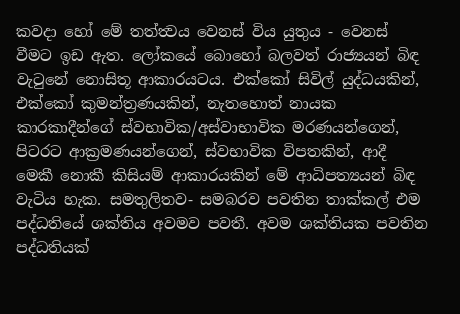කවදා හෝ මේ තත්ත්‍වය වෙනස් විය යුතුය - වෙනස් වීමට ඉඩ ඇත. ලෝකයේ බොහෝ බලවත් රාජ්‍යයන් බිඳ වැටුනේ නොසිතූ ආකාරයටය. එක්කෝ සිවිල් යුද්ධයකින්, එක්කෝ කුමන්ත්‍රණයකින්, නැතහොත් නායක කාරකාදීන්ගේ ස්වභාවික/අස්වාභාවික මරණයන්ගෙන්, පිටරට ආක්‍රමණයන්ගෙන්, ස්වභාවික විපතකින්, ආදී මෙකී නොකී කිසියම් ආකාරයකින් මේ ආධිපත්‍යයන් බිඳ වැටිය හැක. සමතුලිතව- සමබරව පවතින තාක්කල් එම පද්ධතියේ ශක්තිය අවමව පවතී. අවම ශක්තියක පවතින පද්ධතියක්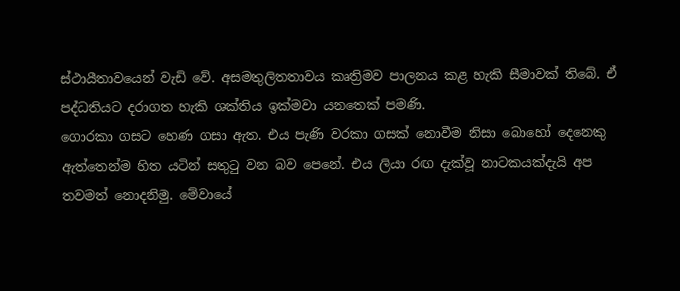ස්ථායීතාවයෙන් වැඩි වේ. අසමතුලිතතාවය කෘත්‍රිමව පාලනය කළ හැකි සීමාවක් තිබේ. ඒ පද්ධතියට දරාගත හැකි ශක්තිය ඉක්මවා යනතෙක් පමණි.
ගොරකා ගසට හෙණ ගසා ඇත. එය පැණි වරකා ගසක් නොවීම නිසා බොහෝ දෙනෙකු ඇත්තෙන්ම හිත යටින් සතුටු වන බව පෙනේ. එය ලියා රඟ දැක්වූ නාටකයක්දැයි අප තවමත් නොදනිමු. මේවායේ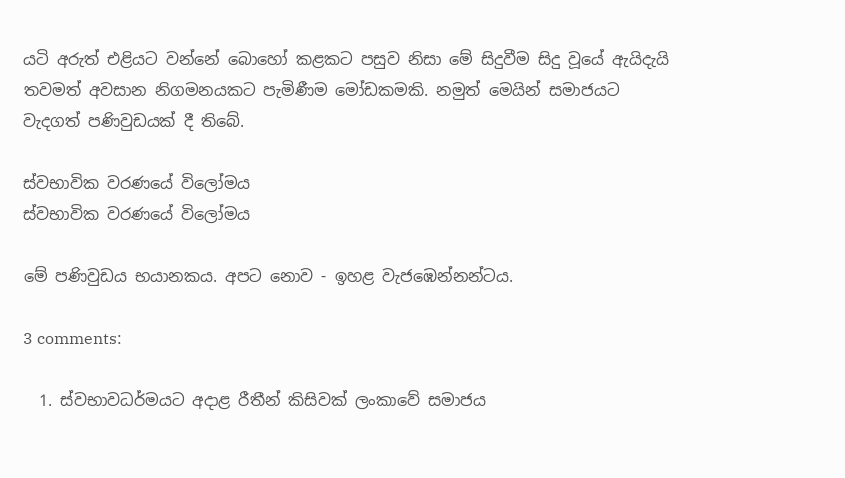යටි අරුත් එළියට වන්නේ බොහෝ කළකට පසුව නිසා මේ සිදුවීම සිදු වූයේ ඇයිදැයි තවමත් අවසාන නිගමනයකට පැමිණීම මෝඩකමකි. නමුත් මෙයින් සමාජයට වැදගත් පණිවුඩයක් දී තිබේ.

ස්වභාවික වරණයේ විලෝමය
ස්වභාවික වරණයේ විලෝමය

මේ පණිවුඩය භයානකය. අපට නොව - ඉහළ වැජඹෙන්නන්ටය.

3 comments:

  1. ස්වභාවධර්මයට අදාළ රීතීන් කිසිවක් ලංකාවේ සමාජය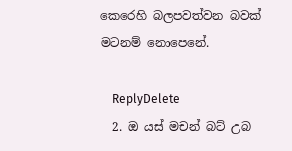කෙරෙහි බලපවත්වන බවක් මටනම් නොපෙනේ.

    ReplyDelete
  2. ඔ යස් මචන් බට් උබ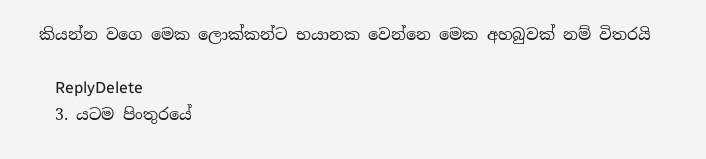කියන්න වගෙ මෙක ලොක්කන්ට භයානක වෙන්නෙ මෙක අහබුවක් නම් විතරයි

    ReplyDelete
  3. යටම පිංතුරයේ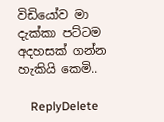විඩියෝව මා දැක්කා පට්ටම අදහසක් ගන්න හැකියි කෙමි..

    ReplyDelete